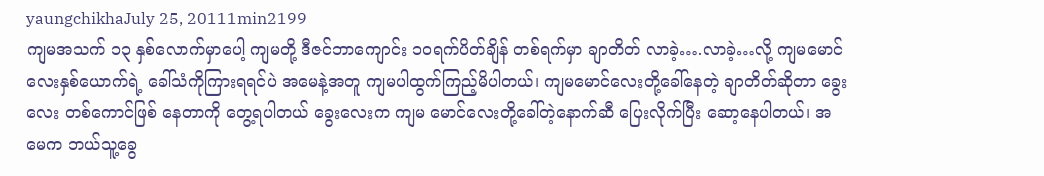yaungchikhaJuly 25, 20111min2199
ကျမအသက် ၁၃ နှစ်လောက်မှာပေါ့ ကျမတို့ ဒီဇင်ဘာကျောင်း ၁ဝရက်ပိတ်ချိန် တစ်ရက်မှာ ချာတိတ် လာခဲ့….လာခဲ့…လို့ ကျမမောင်လေးနှစ်ယောက်ရဲ့ ခေါ်သံကိုကြားရရင်ပဲ အမေနဲ့အတူ ကျမပါထွက်ကြည့်မိပါတယ်၊ ကျမမောင်လေးတို့ခေါ်နေတဲ့ ချာတိတ်ဆိုတာ ခွေးလေး တစ်ကောင်ဖြစ် နေတာကို တွေ့ရပါတယ် ခွေးလေးက ကျမ မောင်လေးတို့ခေါ်တဲ့နောက်ဆီ ပြေးလိုက်ပြီး ဆော့နေပါတယ်၊ အမေက ဘယ်သူ့ခွေ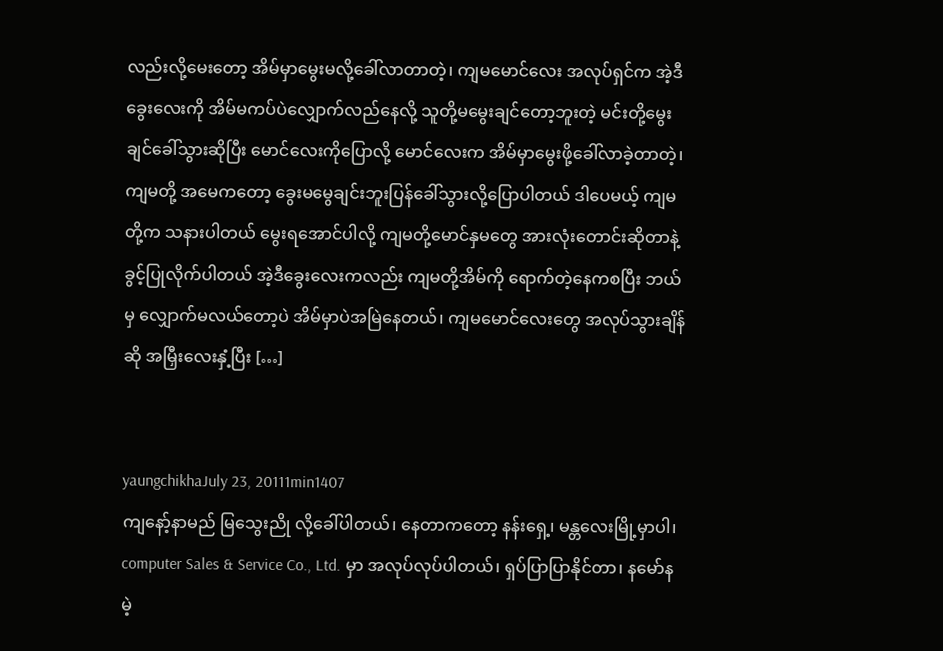လည်းလို့မေးတော့ အိမ်မှာမွေးမလို့ခေါ်လာတာတဲ့၊ ကျမမောင်လေး အလုပ်ရှင်က အဲ့ဒီခွေးလေးကို အိမ်မကပ်ပဲလျှောက်လည်နေလို့ သူတို့မမွေးချင်တော့ဘူးတဲ့ မင်းတို့မွေးချင်ခေါ်သွားဆိုပြီး မောင်လေးကိုပြောလို့ မောင်လေးက အိမ်မှာမွေးဖို့ခေါ်လာခဲ့တာတဲ့၊ ကျမတို့ အမေကတော့ ခွေးမမွေချင်းဘူးပြန်ခေါ်သွားလို့ပြောပါတယ် ဒါပေမယ့် ကျမတို့က သနားပါတယ် မွေးရအောင်ပါလို့ ကျမတို့မောင်နှမတွေ အားလုံးတောင်းဆိုတာနဲ့ ခွင့်ပြုလိုက်ပါတယ် အဲ့ဒီခွေးလေးကလည်း ကျမတို့အိမ်ကို ရောက်တဲ့နေကစပြီး ဘယ်မှ လျှောက်မလယ်တော့ပဲ အိမ်မှာပဲအမြဲနေတယ်၊ ကျမမောင်လေးတွေ အလုပ်သွားချိန်ဆို အမြှီးလေးနှံ့ပြီး […]


yaungchikhaJuly 23, 20111min1407
ကျနော့်နာမည် မြသွေးညို လို့ခေါ်ပါတယ်၊ နေတာကတော့ နန်းရှေ့၊ မန္တလေးမြို့မှာပါ၊ computer Sales & Service Co., Ltd. မှာ အလုပ်လုပ်ပါတယ်၊ ရှပ်ပြာပြာနိုင်တာ၊ နမော်နမဲ့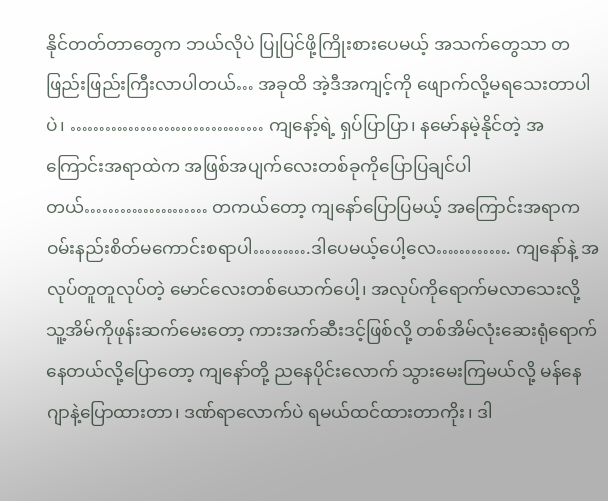နိုင်တတ်တာတွေက ဘယ်လိုပဲ ပြုပြင်ဖို့ကြိုးစားပေမယ့် အသက်တွေသာ တဖြည်းဖြည်းကြီးလာပါတယ်… အခုထိ အဲ့ဒီအကျင့်ကို ဖျောက်လို့မရသေးတာပါပဲ၊ …………………………… ကျနော့်ရဲ့ ရှပ်ပြာပြာ၊ နမော်နမဲ့နိုင်တဲ့ အကြောင်းအရာထဲက အဖြစ်အပျက်လေးတစ်ခုကိုပြောပြချင်ပါတယ်………………… တကယ်တော့ ကျနော်ပြောပြမယ့် အကြောင်းအရာက ဝမ်းနည်းစိတ်မကောင်းစရာပါ……….ဒါပေမယ့်ပေါ့လေ…………. ကျနော်နဲ့ အလုပ်တူတူလုပ်တဲ့ မောင်လေးတစ်ယောက်ပေါ့၊ အလုပ်ကိုရောက်မလာသေးလို့ သူ့အိမ်ကိုဖုန်းဆက်မေးတော့ ကားအက်ဆီးဒင့်ဖြစ်လို့ တစ်အိမ်လုံးဆေးရုံရောက်နေတယ်လို့ပြောတော့ ကျနော်တို့ ညနေပိုင်းလောက် သွားမေးကြမယ်လို့ မန်နေဂျာနဲ့ပြောထားတာ၊ ဒဏ်ရာလောက်ပဲ ရမယ်ထင်ထားတာကိုး၊ ဒါ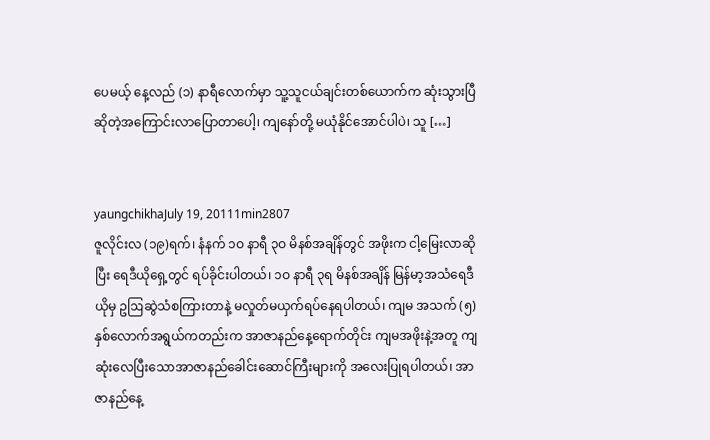ပေမယ့် နေ့လည် (၁) နာရီလောက်မှာ သူ့သူငယ်ချင်းတစ်ယောက်က ဆုံးသွားပြီဆိုတဲ့အကြောင်းလာပြောတာပေါ့၊ ကျနော်တို့ မယုံနိုင်အောင်ပါပဲ၊ သူ […]


yaungchikhaJuly 19, 20111min2807
ဇူလိုင်းလ (၁၉)ရက်၊ နံနက် ၁ဝ နာရီ ၃ဝ မိနစ်အချိန်တွင် အဖိုးက ငါ့မြေးလာဆိုပြီး ရေဒီယိုရှေ့တွင် ရပ်ခိုင်းပါတယ်၊ ၁ဝ နာရီ ၃ရ မိနစ်အချိန် မြန်မာ့အသံရေဒီယိုမှ ဥဩဆွဲသံစကြားတာနဲ့ မလှုတ်မယှက်ရပ်နေရပါတယ်၊ ကျမ အသက် (၅) နှစ်လောက်အရွယ်ကတည်းက အာဇာနည်နေ့ရောက်တိုင်း ကျမအဖိုးနဲ့အတူ ကျဆုံးလေပြီးသောအာဇာနည်ခေါင်းဆောင်ကြီးများကို အလေးပြုရပါတယ်၊ အာဇာနည်နေ့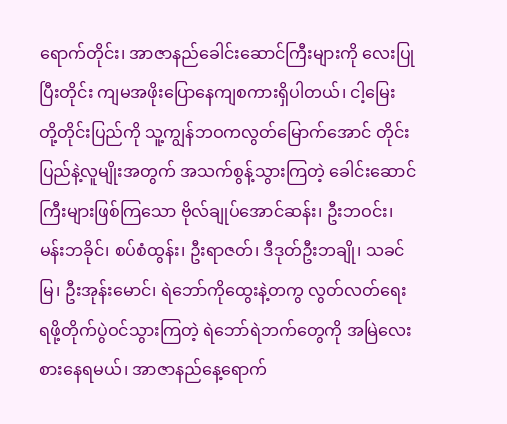ရောက်တိုင်း၊ အာဇာနည်ခေါင်းဆောင်ကြီးများကို လေးပြုပြီးတိုင်း ကျမအဖိုးပြောနေကျစကားရှိပါတယ်၊ ငါ့မြေး တို့တိုင်းပြည်ကို သူ့ကျွန်ဘဝကလွတ်မြောက်အောင် တိုင်းပြည်နဲ့လူမျိုးအတွက် အသက်စွန့်သွားကြတဲ့ ခေါင်းဆောင်ကြီးများဖြစ်ကြသော ဗိုလ်ချုပ်အောင်ဆန်း၊ ဦးဘဝင်း၊ မန်းဘခိုင်၊ စပ်စံထွန်း၊ ဦးရာဇတ်၊ ဒီဒုတ်ဦးဘချို၊ သခင်မြ၊ ဦးအုန်းမောင်၊ ရဲဘော်ကိုထွေးနဲ့တကွ လွတ်လတ်ရေးရဖို့တိုက်ပွဲဝင်သွားကြတဲ့ ရဲဘော်ရဲဘက်တွေကို အမြဲလေးစားနေရမယ်၊ အာဇာနည်နေ့ရောက်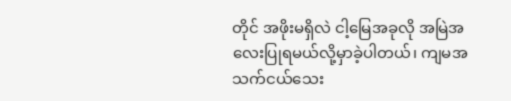တိုင် အဖိုးမရှိလဲ ငါ့မြေအခုလို အမြဲအလေးပြုရမယ်လို့မှာခဲ့ပါတယ်၊ ကျမအသက်ငယ်သေး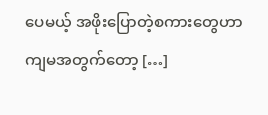ပေမယ့် အဖိုးပြောတဲ့စကားတွေဟာ ကျမအတွက်တော့ […]